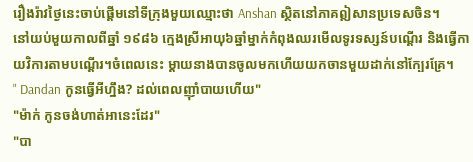រឿងរ៉ាវថ្ងៃនេះចាប់ផ្តើមនៅទីក្រុងមួយឈ្មោះថា Anshan ស្ថិតនៅភាគឦសានប្រទេសចិន។
នៅយប់មួយកាលពីឆ្នាំ ១៩៨៦ ក្មេងស្រីអាយុ៦ឆ្នាំម្នាក់កំពុងឈរមើលទូរទស្សន៍បណ្ដើរ និងធ្វើកាយវិការតាមបណ្ដើរ។ចំពេលនេះ ម្ដាយនាងបានចូលមកហើយយកចានមួយដាក់នៅក្បែរគ្រែ។
" Dandan កូនធ្វើអីហ្នឹង? ដល់ពេលញ៉ាំបាយហើយ"
"ម៉ាក់ កូនចង់ហាត់អានេះដែរ"
"បា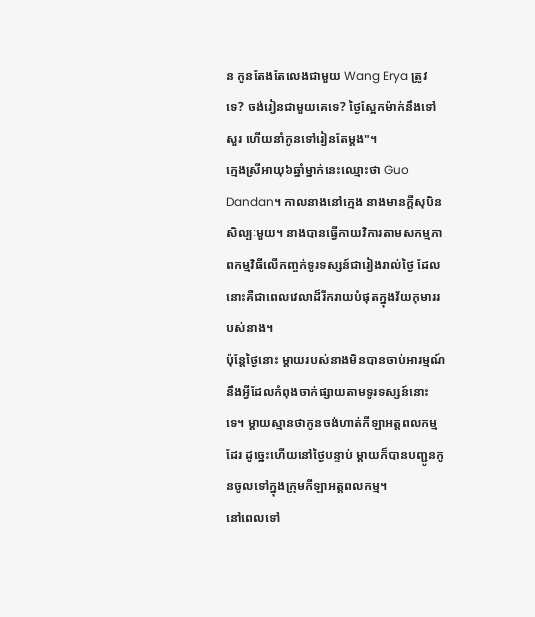ន កូនតែងតែលេងជាមួយ Wang Erya ត្រូវទេ? ចង់រៀនជាមួយគេទេ? ថ្ងៃស្អែកម៉ាក់នឹងទៅសួរ ហើយនាំកូនទៅរៀនតែម្ដង"។
ក្មេងស្រីអាយុ៦ឆ្នាំម្នាក់នេះឈ្មោះថា Guo Dandan។ កាលនាងនៅក្មេង នាងមានក្តីសុបិនសិល្បៈមួយ។ នាងបានធ្វើកាយវិការតាមសកម្មភាពកម្មវិធីលើកញ្ចក់ទូរទស្សន៍ជារៀងរាល់ថ្ងៃ ដែលនោះគឺជាពេលវេលាដ៏រីករាយបំផុតក្នុងវ័យកុមាររបស់នាង។
ប៉ុន្តែថ្ងៃនោះ ម្តាយរបស់នាងមិនបានចាប់អារម្មណ៍នឹងអ្វីដែលកំពុងចាក់ផ្សាយតាមទូរទស្សន៍នោះទេ។ ម្តាយស្មានថាកូនចង់ហាត់កីឡាអត្តពលកម្មដែរ ដូច្នេះហើយនៅថ្ងៃបន្ទាប់ ម្តាយក៏បានបញ្ជូនកូនចូលទៅក្នុងក្រុមកីឡាអត្តពលកម្ម។
នៅពេលទៅ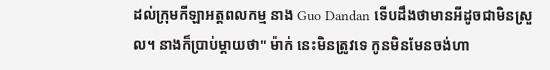ដល់ក្រុមកីឡាអត្តពលកម្ម នាង Guo Dandan ទើបដឹងថាមានអីដូចជាមិនស្រួល។ នាងក៏ប្រាប់ម្តាយថា" ម៉ាក់ នេះមិនត្រូវទេ កូនមិនមែនចង់ហា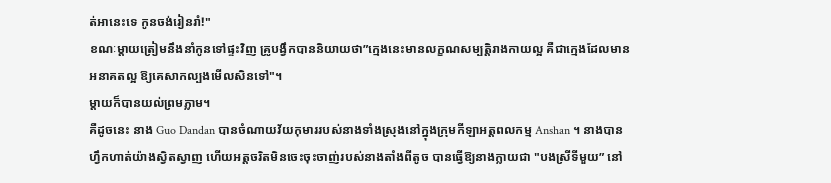ត់អានេះទេ កូនចង់រៀនរាំ!"
ខណៈម្តាយត្រៀមនឹងនាំកូនទៅផ្ទះវិញ គ្រូបង្វឹកបាននិយាយថា”ក្មេងនេះមានលក្ខណសម្បត្តិរាងកាយល្អ គឺជាក្មេងដែលមានអនាគតល្អ ឱ្យគេសាកល្បងមើលសិនទៅ"។
ម្ដាយក៏បានយល់ព្រមភ្លាម។
គឺដូចនេះ នាង Guo Dandan បានចំណាយវ័យកុមាររបស់នាងទាំងស្រុងនៅក្នុងក្រុមកីឡាអត្តពលកម្ម Anshan ។ នាងបានហ្វឹកហាត់យ៉ាងស្វិតស្វាញ ហើយអត្តចរិតមិនចេះចុះចាញ់របស់នាងតាំងពីតូច បានធ្វើឱ្យនាងក្លាយជា "បងស្រីទីមួយ” នៅ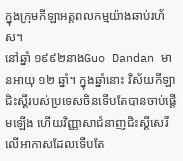ក្នុងក្រុមកីឡាអត្តពលកម្មយ៉ាងឆាប់រហ័ស។
នៅឆ្នាំ ១៩៩២នាងGuo Dandan មានអាយុ ១២ ឆ្នាំ។ ក្នុងឆ្នាំនោះ វិស័យកីឡាជិះស្គីរបស់ប្រទេសចិនទើបតែបានចាប់ផ្តើមឡើង ហើយវិញ្ញាសាជំនាញជិះស្គីសេរីលើអាកាសដែលទើបតែ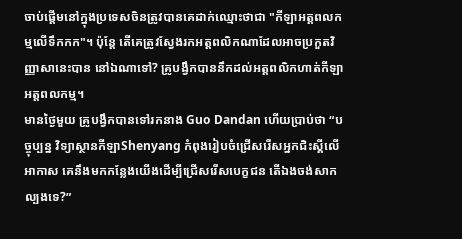ចាប់ផ្តើមនៅក្នុងប្រទេសចិនត្រូវបានគេដាក់ឈ្មោះថាជា "កីឡាអត្តពលកម្មលើទឹកកក"។ ប៉ុន្តែ តើគេត្រូវស្វែងរកអត្តពលិកណាដែលអាចប្រកួតវិញ្ញាសានេះបាន នៅឯណាទៅ? គ្រូបង្វឹកបាននឹកដល់អត្តពលិកហាត់កីឡាអត្តពលកម្ម។
មានថ្ងៃមួយ គ្រូបង្វឹកបានទៅរកនាង Guo Dandan ហើយប្រាប់ថា “បច្ចុប្បន្ន វិទ្យាស្ថានកីឡាShenyang កំពុងរៀបចំជ្រើសរើសអ្នកជិះស្គីលើអាកាស គេនឹងមកកន្លែងយើងដើម្បីជ្រើសរើសបេក្ខជន តើឯងចង់សាកល្បងទេ?”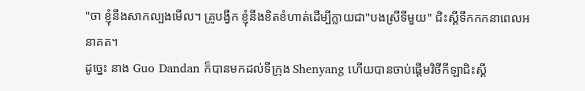"ចា ខ្ញុំនឹងសាកល្បងមើល។ គ្រូបង្វឹក ខ្ញុំនឹងខិតខំហាត់ដើម្បីក្លាយជា"បងស្រីទីមួយ" ជិះស្គីទឹកកកនាពេលអនាគត។
ដូច្នេះ នាង Guo Dandan ក៏បានមកដល់ទីក្រុង Shenyang ហើយបានចាប់ផ្តើមវិថីកីឡាជិះស្គី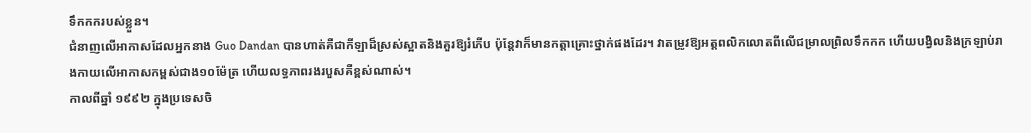ទឹកកករបស់ខ្លួន។
ជំនាញលើអាកាសដែលអ្នកនាង Guo Dandan បានហាត់គឺជាកីឡាដ៏ស្រស់ស្អាតនិងគួរឱ្យរំភើប ប៉ុន្តែវាក៏មានកត្តាគ្រោះថ្នាក់ផងដែរ។ វាតម្រូវឱ្យអត្តពលិកលោតពីលើជម្រាលព្រិលទឹកកក ហើយបង្វិលនិងក្រឡាប់រាងកាយលើអាកាសកម្ពស់ជាង១០ម៉ែត្រ ហើយលទ្ធភាពរងរបួសគឺខ្ពស់ណាស់។
កាលពីឆ្នាំ ១៩៩២ ក្នុងប្រទេសចិ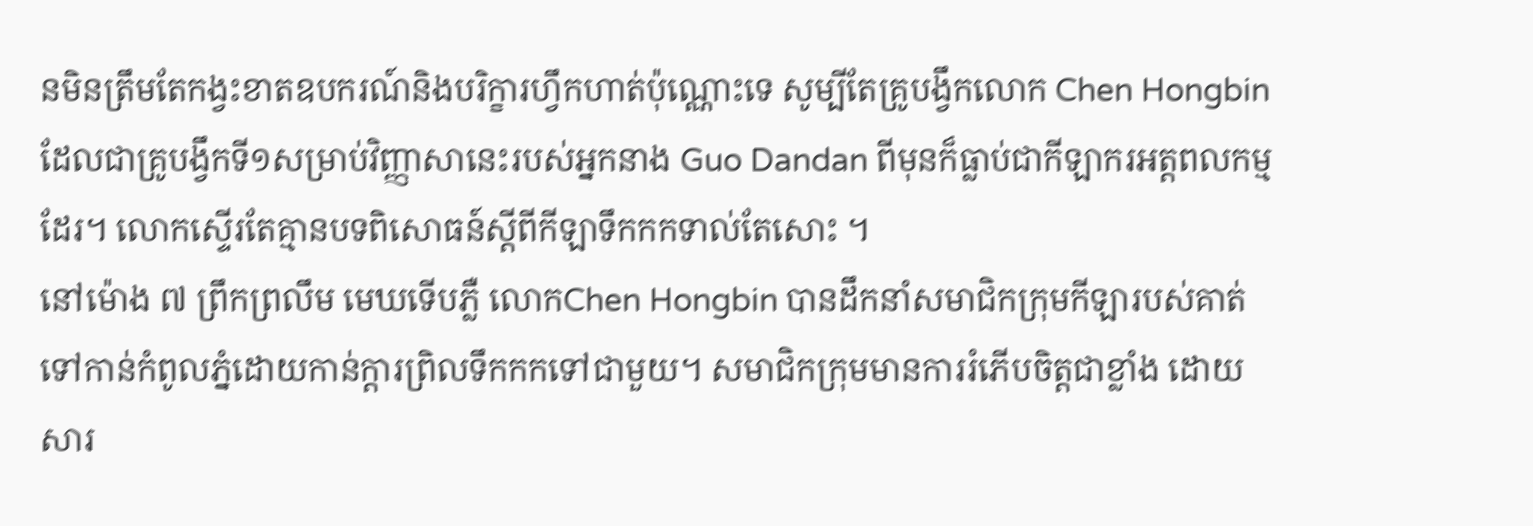នមិនត្រឹមតែកង្វះខាតឧបករណ៍និងបរិក្ខារហ្វឹកហាត់ប៉ុណ្ណោះទេ សូម្បីតែគ្រូបង្វឹកលោក Chen Hongbinដែលជាគ្រូបង្វឹកទី១សម្រាប់វិញ្ញាសានេះរបស់អ្នកនាង Guo Dandan ពីមុនក៏ធ្លាប់ជាកីឡាករអត្តពលកម្មដែរ។ លោកស្ទើរតែគ្មានបទពិសោធន៍ស្តីពីកីឡាទឹកកកទាល់តែសោះ ។
នៅម៉ោង ៧ ព្រឹកព្រលឹម មេឃទើបភ្លឺ លោកChen Hongbin បានដឹកនាំសមាជិកក្រុមកីឡារបស់គាត់ទៅកាន់កំពូលភ្នំដោយកាន់ក្តារព្រិលទឹកកកទៅជាមួយ។ សមាជិកក្រុមមានការរំភើបចិត្តជាខ្លាំង ដោយសារ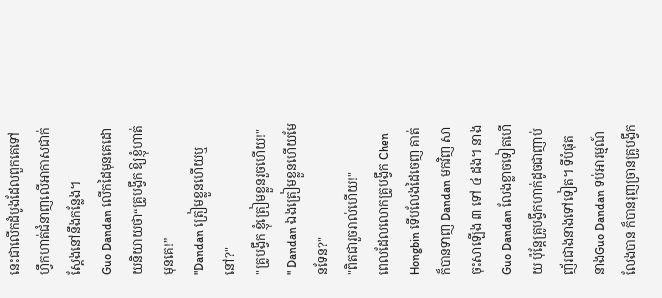នេះជាលើកដំបូងដែលពួកគេទៅហ្វឹកហាត់ជំនាញលើអាកាសជាក់ស្ដែងនៅនឹងកន្លែង។
Guo Dandan លើកដៃមុនគេដោយនិយាយថា“គ្រូបង្វឹក ឱ្យខ្ញុំហាត់មុនគេ!”
"Dandan ត្រៀមខ្លួនហើយឬនៅ?"
"គ្រូបង្វឹក ខ្ញុំត្រៀមខ្លួនរួចហើយ!"
" Dandan ឯងត្រៀមខ្លួនហើយមែនទែន?"
"ពិតជារួចរាល់ហើយ!"
ពេលដែលលោកគ្រូបង្វឹក Chen Hongbin ទើបលែងដៃចេញ គាត់ក៏បានទាញ Dandan មកវិញ សាចុះសាឡើង ៣ ទៅ ៤ ដង។ នាងGuo Dandan លែងខ្លាចទៀតហើយ ប៉ុន្តែគ្រូបង្វឹកហាក់ដូចជាញាប់ញ័រជាងនាងទៅទៀត។ ទីបំផុត នាងGuo Dandan ទប់អារម្មណ៍លែងបាន ក៏បានរុញច្រានគ្រូបង្វឹក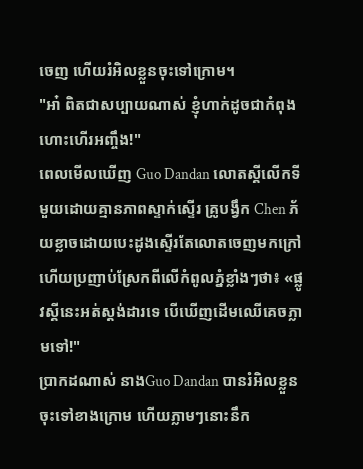ចេញ ហើយរំអិលខ្លួនចុះទៅក្រោម។
"អា៎ ពិតជាសប្បាយណាស់ ខ្ញុំហាក់ដូចជាកំពុងហោះហើរអញ្ចឹង!"
ពេលមើលឃើញ Guo Dandan លោតស្គីលើកទីមួយដោយគ្មានភាពស្ទាក់ស្ទើរ គ្រូបង្វឹក Chen ភ័យខ្លាចដោយបេះដូងស្ទើរតែលោតចេញមកក្រៅ ហើយប្រញាប់ស្រែកពីលើកំពូលភ្នំខ្លាំងៗថា៖ «ផ្លូវស្គីនេះអត់ស្តង់ដារទេ បើឃើញដើមឈើគេចភ្លាមទៅ!"
ប្រាកដណាស់ នាងGuo Dandan បានរំអិលខ្លួនចុះទៅខាងក្រោម ហើយភ្លាមៗនោះនឹក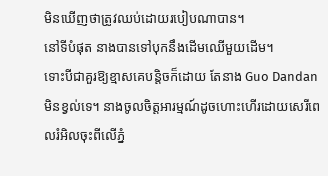មិនឃើញថាត្រូវឈប់ដោយរបៀបណាបាន។
នៅទីបំផុត នាងបានទៅបុកនឹងដើមឈើមួយដើម។
ទោះបីជាគួរឱ្យខ្មាសគេបន្តិចក៏ដោយ តែនាង Guo Dandan មិនខ្វល់ទេ។ នាងចូលចិត្តអារម្មណ៍ដូចហោះហើរដោយសេរីពេលរំអិលចុះពីលើភ្នំ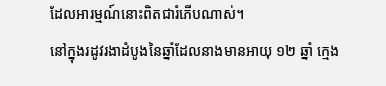ដែលអារម្មណ៍នោះពិតជារំភើបណាស់។
នៅក្នុងរដូវរងាដំបូងនៃឆ្នាំដែលនាងមានអាយុ ១២ ឆ្នាំ ក្មេង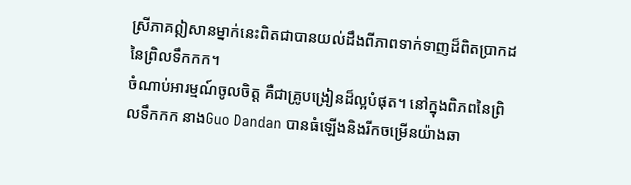ស្រីភាគឦសានម្នាក់នេះពិតជាបានយល់ដឹងពីភាពទាក់ទាញដ៏ពិតប្រាកដនៃព្រិលទឹកកក។
ចំណាប់អារម្មណ៍ចូលចិត្ត គឺជាគ្រូបង្រៀនដ៏ល្អបំផុត។ នៅក្នុងពិភពនៃព្រិលទឹកកក នាងGuo Dandan បានធំឡើងនិងរីកចម្រើនយ៉ាងឆា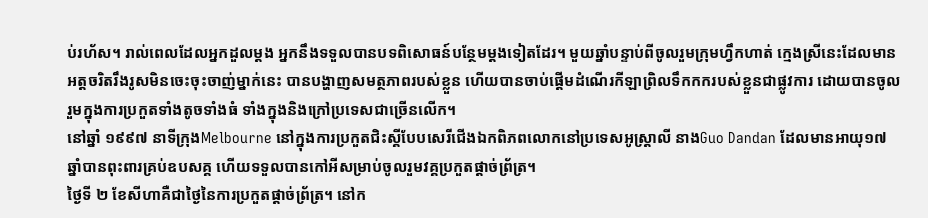ប់រហ័ស។ រាល់ពេលដែលអ្នកដួលម្ដង អ្នកនឹងទទួលបានបទពិសោធន៍បន្ថែមម្ដងទៀតដែរ។ មួយឆ្នាំបន្ទាប់ពីចូលរួមក្រុមហ្វឹកហាត់ ក្មេងស្រីនេះដែលមានអត្តចរិតរឹងរូសមិនចេះចុះចាញ់ម្នាក់នេះ បានបង្ហាញសមត្ថភាពរបស់ខ្លួន ហើយបានចាប់ផ្តើមដំណើរកីឡាព្រិលទឹកកករបស់ខ្លួនជាផ្លូវការ ដោយបានចូលរួមក្នុងការប្រកួតទាំងតូចទាំងធំ ទាំងក្នុងនិងក្រៅប្រទេសជាច្រើនលើក។
នៅឆ្នាំ ១៩៩៧ នាទីក្រុងMelbourne នៅក្នុងការប្រកួតជិះស្គីបែបសេរីជើងឯកពិភពលោកនៅប្រទេសអូស្ត្រាលី នាងGuo Dandan ដែលមានអាយុ១៧ឆ្នាំបានពុះពារគ្រប់ឧបសគ្គ ហើយទទួលបានកៅអីសម្រាប់ចូលរួមវគ្គប្រកួតផ្តាច់ព្រ័ត្រ។
ថ្ងៃទី ២ ខែសីហាគឺជាថ្ងៃនៃការប្រកួតផ្តាច់ព្រ័ត្រ។ នៅក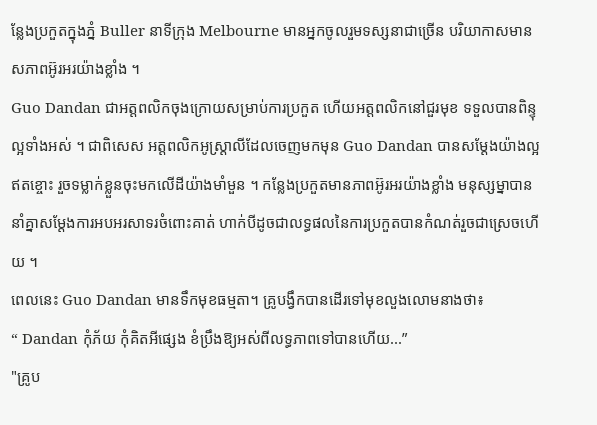ន្លែងប្រកួតក្នុងភ្នំ Buller នាទីក្រុង Melbourne មានអ្នកចូលរួមទស្សនាជាច្រើន បរិយាកាសមានសភាពអ៊ូរអរយ៉ាងខ្លាំង ។
Guo Dandan ជាអត្តពលិកចុងក្រោយសម្រាប់ការប្រកួត ហើយអត្តពលិកនៅជួរមុខ ទទួលបានពិន្ទុល្អទាំងអស់ ។ ជាពិសេស អត្តពលិកអូស្ត្រាលីដែលចេញមកមុន Guo Dandan បានសម្តែងយ៉ាងល្អឥតខ្ចោះ រួចទម្លាក់ខ្លួនចុះមកលើដីយ៉ាងមាំមួន ។ កន្លែងប្រកួតមានភាពអ៊ូរអរយ៉ាងខ្លាំង មនុស្សម្នាបាននាំគ្នាសម្តែងការអបអរសាទរចំពោះគាត់ ហាក់បីដូចជាលទ្ធផលនៃការប្រកួតបានកំណត់រួចជាស្រេចហើយ ។
ពេលនេះ Guo Dandan មានទឹកមុខធម្មតា។ គ្រូបង្វឹកបានដើរទៅមុខលួងលោមនាងថា៖
“ Dandan កុំភ័យ កុំគិតអីផ្សេង ខំប្រឹងឱ្យអស់ពីលទ្ធភាពទៅបានហើយ...”
"គ្រូប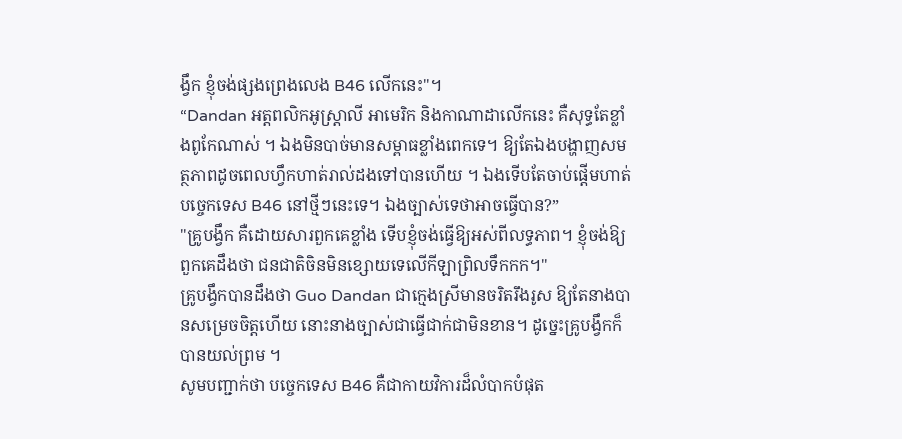ង្វឹក ខ្ញុំចង់ផ្សងព្រេងលេង B46 លើកនេះ"។
“Dandan អត្តពលិកអូស្ត្រាលី អាមេរិក និងកាណាដាលើកនេះ គឺសុទ្ធតែខ្លាំងពូកែណាស់ ។ ឯងមិនបាច់មានសម្ពាធខ្លាំងពេកទេ។ ឱ្យតែឯងបង្ហាញសមត្ថភាពដូចពេលហ្វឹកហាត់រាល់ដងទៅបានហើយ ។ ឯងទើបតែចាប់ផ្តើមហាត់បច្ចេកទេស B46 នៅថ្មីៗនេះទេ។ ឯងច្បាស់ទេថាអាចធ្វើបាន?”
"គ្រូបង្វឹក គឺដោយសារពួកគេខ្លាំង ទើបខ្ញុំចង់ធ្វើឱ្យអស់ពីលទ្ធភាព។ ខ្ញុំចង់ឱ្យពួកគេដឹងថា ជនជាតិចិនមិនខ្សោយទេលើកីឡាព្រិលទឹកកក។"
គ្រូបង្វឹកបានដឹងថា Guo Dandan ជាក្មេងស្រីមានចរិតរឹងរូស ឱ្យតែនាងបានសម្រេចចិត្តហើយ នោះនាងច្បាស់ជាធ្វើជាក់ជាមិនខាន។ ដូច្នេះគ្រូបង្វឹកក៏បានយល់ព្រម ។
សូមបញ្ជាក់ថា បច្ចេកទេស B46 គឺជាកាយវិការដ៏លំបាកបំផុត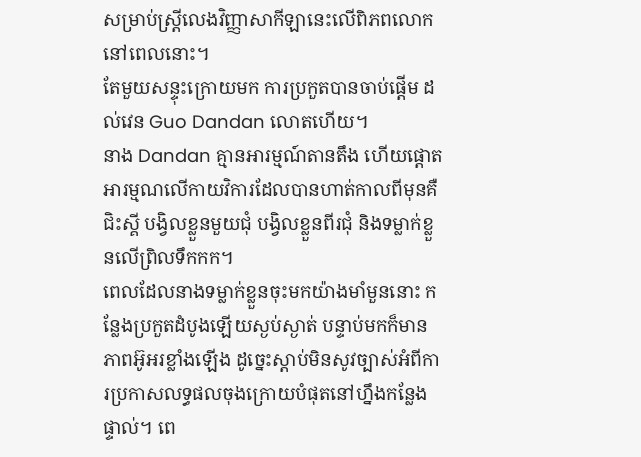សម្រាប់ស្ត្រីលេងវិញ្ញាសាកីឡានេះលើពិភពលោកនៅពេលនោះ។
តែមួយសន្ទុះក្រោយមក ការប្រកួតបានចាប់ផ្តើម ដល់វេន Guo Dandan លោតហើយ។
នាង Dandan គ្មានអារម្មណ៍តានតឹង ហើយផ្តោតអារម្មណលើកាយវិការដែលបានហាត់កាលពីមុនគឺ ជិះស្គី បង្វិលខ្លួនមួយជុំ បង្វិលខ្លួនពីរជុំ និងទម្លាក់ខ្លួនលើព្រិលទឹកកក។
ពេលដែលនាងទម្លាក់ខ្លួនចុះមកយ៉ាងមាំមួននោះ កន្លែងប្រកួតដំបូងឡើយស្ងប់ស្ងាត់ បន្ទាប់មកក៏មានភាពអ៊ូអរខ្លាំងឡើង ដូច្នេះស្តាប់មិនសូវច្បាស់អំពីការប្រកាសលទ្ធផលចុងក្រោយបំផុតនៅហ្នឹងកន្លែងផ្ទាល់។ ពេ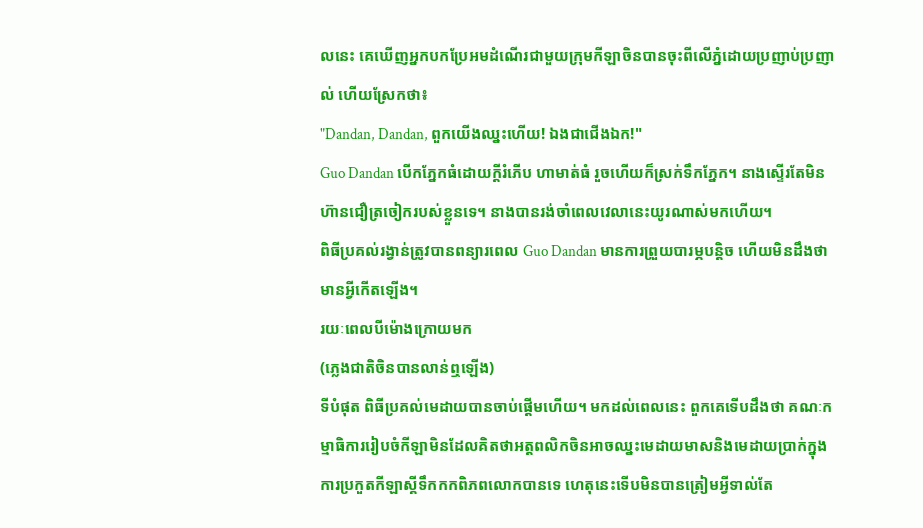លនេះ គេឃើញអ្នកបកប្រែអមដំណើរជាមួយក្រុមកីឡាចិនបានចុះពីលើភ្នំដោយប្រញាប់ប្រញាល់ ហើយស្រែកថា៖
"Dandan, Dandan, ពួកយើងឈ្នះហើយ! ឯងជាជើងឯក!"
Guo Dandan បើកភ្នែកធំដោយក្តីរំភើប ហាមាត់ធំ រួចហើយក៏ស្រក់ទឹកភ្នែក។ នាងស្ទើរតែមិនហ៊ានជឿត្រចៀករបស់ខ្លួនទេ។ នាងបានរង់ចាំពេលវេលានេះយូរណាស់មកហើយ។
ពិធីប្រគល់រង្វាន់ត្រូវបានពន្យារពេល Guo Dandan មានការព្រួយបារម្ភបន្តិច ហើយមិនដឹងថាមានអ្វីកើតឡើង។
រយៈពេលបីម៉ោងក្រោយមក
(ភ្លេងជាតិចិនបានលាន់ឮឡើង)
ទីបំផុត ពិធីប្រគល់មេដាយបានចាប់ផ្តើមហើយ។ មកដល់ពេលនេះ ពួកគេទើបដឹងថា គណៈកម្មាធិការរៀបចំកីឡាមិនដែលគិតថាអត្តពលិកចិនអាចឈ្នះមេដាយមាសនិងមេដាយប្រាក់ក្នុងការប្រកួតកីឡាស្គីទឹកកកពិភពលោកបានទេ ហេតុនេះទើបមិនបានត្រៀមអ្វីទាល់តែ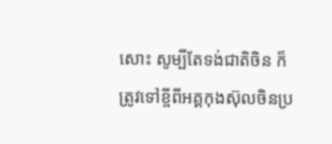សោះ សូម្បីតែទង់ជាតិចិន ក៏ត្រូវទៅខ្ចីពីអគ្គកុងស៊ុលចិនប្រ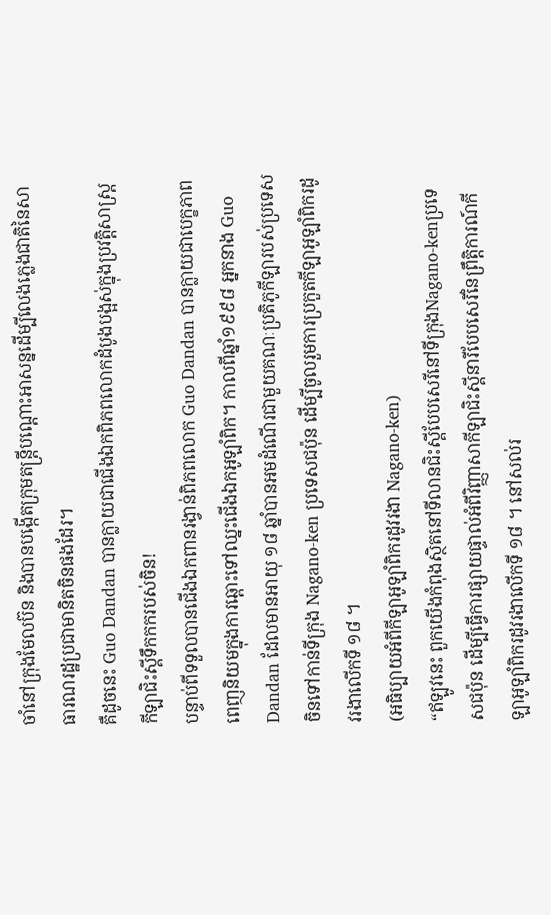ចាំនៅក្រុងមែលប៊ន និងបានបង្កើតក្រុមតន្រ្តីបណ្តោះអាសន្នដើម្បីលេងភ្លេងជាតិនៃសាធារណរដ្ឋប្រជាមានិតចិនផងដែរ។
គឺដូចនេះ Guo Dandan បានក្លាយជាជើងឯកពិភពលោកដំបូងបង្អស់ក្នុងប្រវត្តិសាស្ត្រកីឡាជិះស្គីទឹកកករបស់ចិន!
បន្ទាប់ពីទទួលបានជើងឯកពានរង្វាន់ពិភពលោក Guo Dandan បានក្លាយជាបេក្ខភាពពេញនិយមក្នុងការឆ្ពោះទៅឈ្នះជើងឯកអូឡាំពិក។ កាលពីឆ្នាំ១៩៩៨ អ្នកនាង Guo Dandan ដែលមានអាយុ ១៨ ឆ្នាំបានអមដំណើរជាមួយគណៈប្រតិភូកីឡារបស់ប្រទេសចិនទៅកាន់ទីក្រុង Nagano-ken ប្រទេសជប៉ុន ដើម្បីចូលរួមការប្រកួតកីឡាអូឡាំពិករដូវរងាលើកទី ១៨ ។
(អធិប្បាយអំពីកីឡាអូឡាំពិករដូវរងា Nagano-ken)
“ឥឡូវនេះ ពួកយើងកំពុងស្ថិតនៅទីលានជិះស្គីបែបសេរីនៅទីក្រុងNagano-kenប្រទេសជប៉ុន ដើម្បីធ្វើការផ្សាយផ្ទាល់អំពីវិញ្ញាសាកីឡាជិះស្គីនារីបែបសេរីនៃព្រឹត្តិការណ៍កីឡាអូឡាំពិករដូវរងាលើកទី ១៨ ។ នៅសល់រ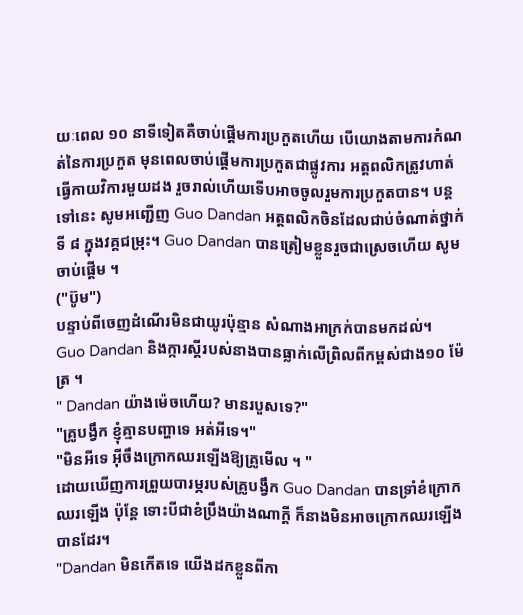យៈពេល ១០ នាទីទៀតគឺចាប់ផ្តើមការប្រកួតហើយ បើយោងតាមការកំណត់នៃការប្រកួត មុនពេលចាប់ផ្តើមការប្រកួតជាផ្លូវការ អត្តពលិកត្រូវហាត់ធ្វើកាយវិការមួយដង រួចរាល់ហើយទើបអាចចូលរួមការប្រកួតបាន។ បន្តទៅនេះ សូមអញ្ជើញ Guo Dandan អត្តពលិកចិនដែលជាប់ចំណាត់ថ្នាក់ទី ៨ ក្នុងវគ្គជម្រុះ។ Guo Dandan បានត្រៀមខ្លួនរួចជាស្រេចហើយ សូមចាប់ផ្តើម ។
("ប៊ូម")
បន្ទាប់ពីចេញដំណើរមិនជាយូរប៉ុន្មាន សំណាងអាក្រក់បានមកដល់។
Guo Dandan និងក្ការស្គីរបស់នាងបានធ្លាក់លើព្រិលពីកម្ពស់ជាង១០ ម៉ែត្រ ។
" Dandan យ៉ាងម៉េចហើយ? មានរបួសទេ?"
"គ្រូបង្វឹក ខ្ញុំគ្មានបញ្ហាទេ អត់អីទេ។"
"មិនអីទេ អ៊ីចឹងក្រោកឈរឡើងឱ្យគ្រូមើល ។ "
ដោយឃើញការព្រួយបារម្ភរបស់គ្រូបង្វឹក Guo Dandan បានទ្រាំខំក្រោកឈរឡើង ប៉ុន្តែ ទោះបីជាខំប្រឹងយ៉ាងណាក្តី ក៏នាងមិនអាចក្រោកឈរឡើងបានដែរ។
"Dandan មិនកើតទេ យើងដកខ្លួនពីកា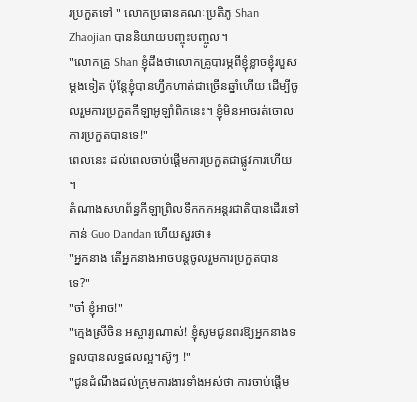រប្រកួតទៅ " លោកប្រធានគណៈប្រតិភូ Shan Zhaojian បាននិយាយបញ្ចុះបញ្ចូល។
"លោកគ្រូ Shan ខ្ញុំដឹងថាលោកគ្រូបារម្ភពីខ្ញុំខ្លាចខ្ញុំរបួសម្តងទៀត ប៉ុន្តែខ្ញុំបានហ្វឹកហាត់ជាច្រើនឆ្នាំហើយ ដើម្បីចូលរួមការប្រកួតកីឡាអូឡាំពិកនេះ។ ខ្ញុំមិនអាចរត់ចោលការប្រកួតបានទេ!"
ពេលនេះ ដល់ពេលចាប់ផ្តើមការប្រកួតជាផ្លូវការហើយ ។
តំណាងសហព័ន្ធកីឡាព្រិលទឹកកកអន្តរជាតិបានដើរទៅកាន់ Guo Dandan ហើយសួរថា៖
"អ្នកនាង តើអ្នកនាងអាចបន្តចូលរួមការប្រកួតបានទេ?"
"ចា៎ ខ្ញុំអាច!"
"ក្មេងស្រីចិន អស្ចារ្យណាស់! ខ្ញុំសូមជូនពរឱ្យអ្នកនាងទទួលបានលទ្ធផលល្អ។ស៊ូៗ !"
"ជូនដំណឹងដល់ក្រុមការងារទាំងអស់ថា ការចាប់ផ្តើម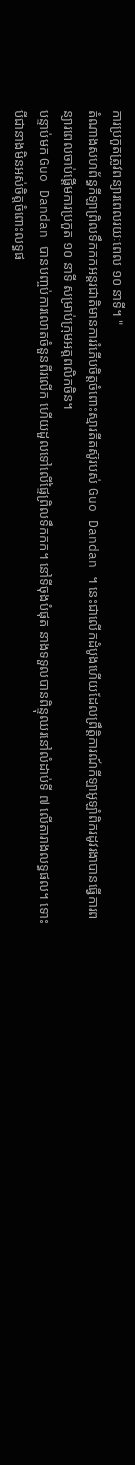ការប្រកួតត្រូវពន្យារពេលរយៈពេល ១០ នាទី។ "
តំណាងសហព័ន្ធកីឡាព្រិលទឹកកកអន្តរជាតិមានការរំភើបចិត្តចំពោះស្មារតីតស៊ូរបស់ Guo Dandan ។ នេះជាលើកដំបូងហើយដែលព្រឹត្តិការណ៍កីឡាអូឡាំពិករដូវរងាបានធ្វើការពន្យារពេលចាប់ផ្ដើមការប្រកួត ១០ នាទី សម្រាប់ក្រុមអត្តពលិកចិន។
បន្ទាប់មក Guo Dandan បានបញ្ចប់ការលោតចំនួនពីរលើក ហើយដួលទៅលើផ្ទៃព្រិលទឹកកក។ នៅទីចុងបំផុត នាងទទួលបានពិន្ទុឈរនៅលំដាប់ទី ៧ លើតារាងលទ្ធផល។ ទោះបីជានាងមិនអស់ចិត្តចំពោះលទ្ធផ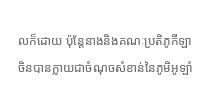លក៏ដោយ ប៉ុន្តែនាងនិងគណៈប្រតិភូកីឡាចិនបានក្លាយជាចំណុចសំខាន់នៃភូមិអូឡាំ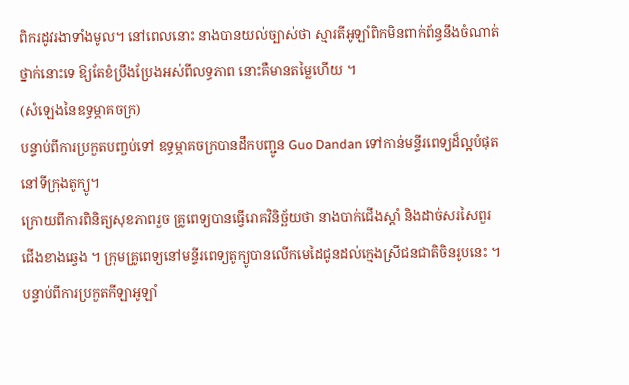ពិករដូវរងាទាំងមូល។ នៅពេលនោះ នាងបានយល់ច្បាស់ថា ស្មារតីអូឡាំពិកមិនពាក់ព័ន្ធនឹងចំណាត់ថ្នាក់នោះទេ ឱ្យតែខំប្រឹងប្រែងអស់ពីលទ្ធភាព នោះគឺមានតម្លៃហើយ ។
(សំឡេងនៃឧទ្ធម្ភាគចក្រ)
បន្ទាប់ពីការប្រកួតបញ្ចប់ទៅ ឧទ្ធម្ភាគចក្របានដឹកបញ្ជូន Guo Dandan ទៅកាន់មន្ទីរពេទ្យដ៏ល្អបំផុតនៅទីក្រុងតូក្យូ។
ក្រោយពីការពិនិត្យសុខភាពរួច គ្រូពេទ្យបានធ្វើរោគវិនិច្ឆ័យថា នាងបាក់ជើងស្តាំ និងដាច់សរសៃពួរជើងខាងឆ្វេង ។ ក្រុមគ្រូពេទ្យនៅមន្ទីរពេទ្យតូក្យូបានលើកមេដៃជូនដល់ក្មេងស្រីជនជាតិចិនរូបនេះ ។
បន្ទាប់ពីការប្រកួតកីឡាអូឡាំ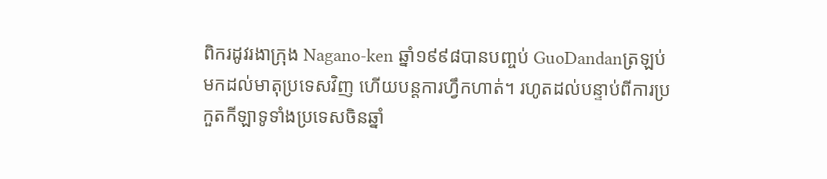ពិករដូវរងាក្រុង Nagano-ken ឆ្នាំ១៩៩៨បានបញ្ចប់ GuoDandanត្រឡប់មកដល់មាតុប្រទេសវិញ ហើយបន្តការហ្វឹកហាត់។ រហូតដល់បន្ទាប់ពីការប្រកួតកីឡាទូទាំងប្រទេសចិនឆ្នាំ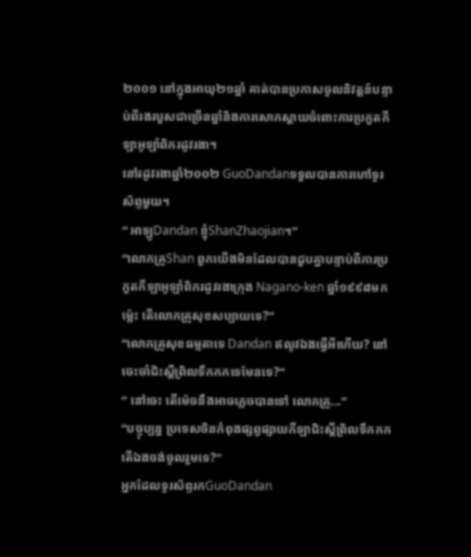២០០១ នៅក្នុងអាយុ២១ឆ្នាំ គាត់បានប្រកាសចូលនិវត្តន៍បន្ទាប់ពីរងរបួសជាច្រើនឆ្នាំនិងការសោកស្តាយចំពោះការប្រកួតកីឡាអូឡាំពិករដូវរងា។
នៅរដូវរងាឆ្នាំ២០០២ GuoDandanទទួលបានការហៅទូរស័ព្ទមួយ។
“ អាឡូDandan ខ្ញុំShanZhaojian។”
“លោកគ្រូShan ពួកយើងមិនដែលបានជួបគ្នាបន្ទាប់ពីការប្រកួតកីឡាអូឡាំពិករដូវរងាក្រុង Nagano-ken ឆ្នាំ១៩៩៨មកម្ល៉េះ តើលោកគ្រូសុខសប្បាយទេ?”
“លោកគ្រូសុខធម្មតាទេ Dandan ឥលូវឯងធ្វើអីហើយ? នៅចេះចាំជិះស្គីព្រិលទឹកកកទេមែនទេ?”
“ នៅចេះ តើម៉េចនឹងអាចភ្លេចបានទៅ លោកគ្រូ...”
“បច្ចុប្បន្ន ប្រទេសចិនកំពុងផ្សព្វផ្សាយកីឡាជិះស្គីព្រិលទឹកកក តើឯងចង់ចូលរួមទេ?”
អ្នកដែលទូរស័ព្ទរកGuoDandan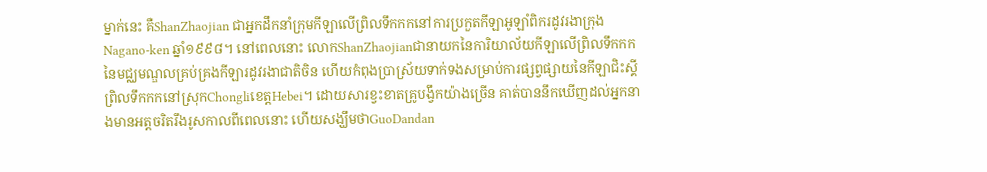ម្នាក់នេះ គឺShanZhaojian ជាអ្នកដឹកនាំក្រុមកីឡាលើព្រិលទឹកកកនៅការប្រកួតកីឡាអូឡាំពិករដូវរងាក្រុង Nagano-ken ឆ្នាំ១៩៩៨។ នៅពេលនោះ លោកShanZhaojianជានាយកនៃការិយាល័យកីឡាលើព្រិលទឹកកកនៃមជ្ឈមណ្ឌលគ្រប់គ្រងកីឡារដូវរងាជាតិចិន ហើយកំពុងប្រាស្រ័យទាក់ទងសម្រាប់ការផ្សព្វផ្សាយនៃកីឡាជិះស្គីព្រិលទឹកកកនៅស្រុកChongliខេត្តHebei។ ដោយសារខ្វះខាតគ្រូបង្វឹកយ៉ាងច្រើន គាត់បាននឹកឃើញដល់អ្នកនាងមានអត្តចរិតរឹងរូសកាលពីពេលនោះ ហើយសង្ឃឹមថាGuoDandan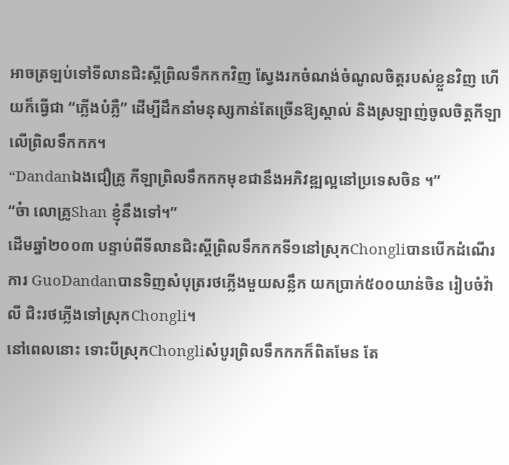អាចត្រឡប់ទៅទីលានជិះស្គីព្រិលទឹកកកវិញ ស្វែងរកចំណង់ចំណូលចិត្តរបស់ខ្លួនវិញ ហើយក៏ធ្វើជា “ភ្លើងបំភ្លឺ” ដើម្បីដឹកនាំមនុស្សកាន់តែច្រើនឱ្យស្គាល់ និងស្រឡាញ់ចូលចិត្តកីឡាលើព្រិលទឹកកក។
“Dandanឯងជឿគ្រូ កីឡាព្រិលទឹកកកមុខជានឹងអភិវឌ្ឍល្អនៅប្រទេសចិន ។”
“ច៎ា លោគ្រូShan ខ្ញុំនឹងទៅ។”
ដើមឆ្នាំ២០០៣ បន្ទាប់ពីទីលានជិះស្គីព្រិលទឹកកកទី១នៅស្រុកChongliបានបើកដំណើរការ GuoDandanបានទិញសំបុត្ររថភ្លើងមួយសន្លឹក យកប្រាក់៥០០យាន់ចិន រៀបចំវ៉ាលី ជិះរថភ្លើងទៅស្រុកChongli។
នៅពេលនោះ ទោះបីស្រុកChongliសំបូរព្រិលទឹកកកក៏ពិតមែន តែ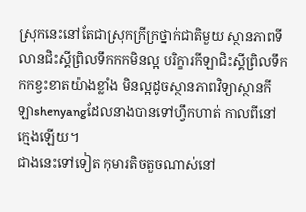ស្រុកនេះនៅតែជាស្រុកក្រីក្រថ្នាក់ជាតិមួយ ស្ថានភាពទីលានជិះស្គីព្រិលទឹកកកមិនល្អ បរិក្ខារកីឡាជិះស្គីព្រិលទឹកកកខ្វះខាតយ៉ាងខ្លាំង មិនល្អដូចស្ថានភាពវិទ្យាស្ថានកីឡាshenyangដែលនាងបានទៅហ្វឹកហាត់ កាលពីនៅក្មេងឡើយ។
ជាងនេះទៅទៀត កុមារតិចតួចណាស់នៅ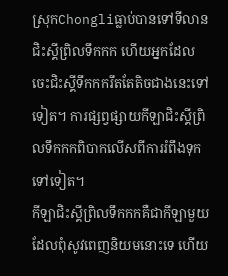ស្រុកChongliធ្លាប់បានទៅទីលានជិះស្គីព្រិលទឹកកក ហើយអ្នកដែលចេះជិះស្គីទឹកកករឹតតែតិចជាងនេះទៅទៀត។ ការផ្សព្វផ្សាយកីឡាជិះស្គីព្រិលទឹកកកពិបាកលើសពីការរំពឹងទុកទៅទៀត។
កីឡាជិះស្គីព្រិលទឹកកកគឺជាកីឡាមួយដែលពុំសូវពេញនិយមនោះទេ ហើយ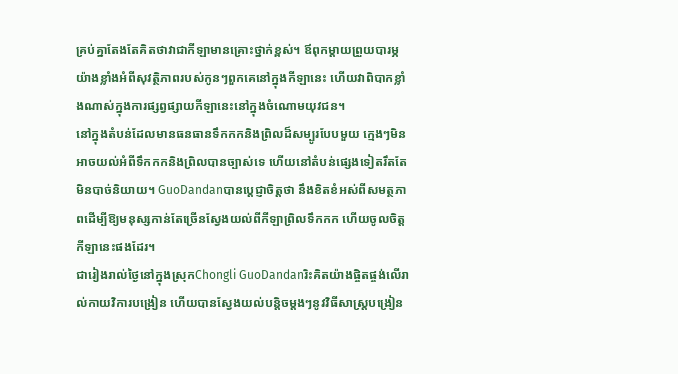គ្រប់គ្នាតែងតែគិតថាវាជាកីឡាមានគ្រោះថ្នាក់ខ្ពស់។ ឪពុកម្តាយព្រួយបារម្ភយ៉ាងខ្លាំងអំពីសុវត្ថិភាពរបស់កូនៗពួកគេនៅក្នុងកីឡានេះ ហើយវាពិបាកខ្លាំងណាស់ក្នុងការផ្សព្វផ្សាយកីឡានេះនៅក្នុងចំណោមយុវជន។
នៅក្នុងតំបន់ដែលមានធនធានទឹកកកនិងព្រិលដ៏សម្បូរបែបមួយ ក្មេងៗមិនអាចយល់អំពីទឹកកកនិងព្រិលបានច្បាស់ទេ ហើយនៅតំបន់ផ្សេងទៀតរឹតតែមិនបាច់និយាយ។ GuoDandanបានប្តេជ្ញាចិត្តថា នឹងខិតខំអស់ពីសមត្ថភាពដើម្បីឱ្យមនុស្សកាន់តែច្រើនស្វែងយល់ពីកីឡាព្រិលទឹកកក ហើយចូលចិត្តកីឡានេះផងដែរ។
ជារៀងរាល់ថ្ងៃនៅក្នុងស្រុកChongli GuoDandanរិះគិតយ៉ាងផ្ចិតផ្ចង់លើរាល់កាយវិការបង្រៀន ហើយបានស្វែងយល់បន្តិចម្តងៗនូវវិធីសាស្រ្តបង្រៀន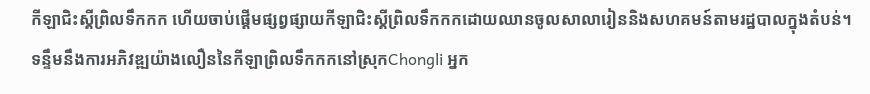កីឡាជិះស្គីព្រិលទឹកកក ហើយចាប់ផ្តើមផ្សព្វផ្សាយកីឡាជិះស្គីព្រិលទឹកកកដោយឈានចូលសាលារៀននិងសហគមន៍តាមរដ្ឋបាលក្នុងតំបន់។
ទន្ទឹមនឹងការអភិវឌ្ឍយ៉ាងលឿននៃកីឡាព្រិលទឹកកកនៅស្រុកChongli អ្នក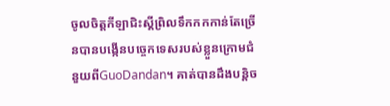ចូលចិត្តកីឡាជិះស្គីព្រិលទឹកកកកាន់តែច្រើនបានបង្កើនបច្ចេកទេសរបស់ខ្លួនក្រោមជំនួយពីGuoDandan។ គាត់បានដឹងបន្តិច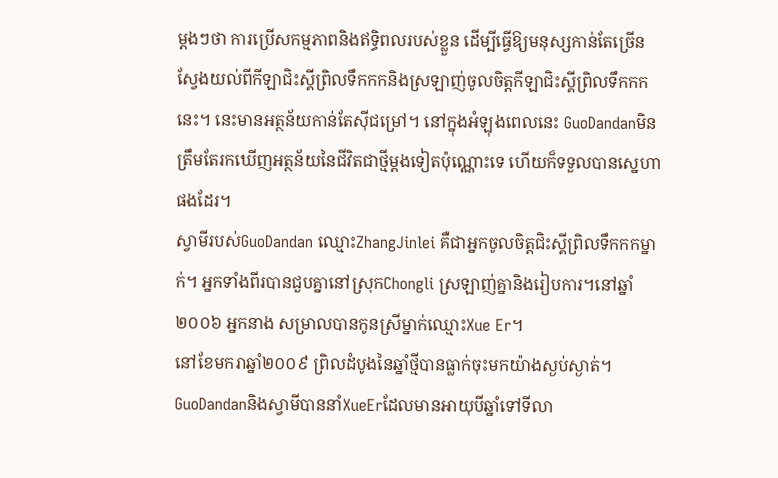ម្ដងៗថា ការប្រើសកម្មភាពនិងឥទ្ធិពលរបស់ខ្លួន ដើម្បីធ្វើឱ្យមនុស្សកាន់តែច្រើនស្វែងយល់ពីកីឡាជិះស្គីព្រិលទឹកកកនិងស្រឡាញ់ចូលចិត្តកីឡាជិះស្គីព្រិលទឹកកកនេះ។ នេះមានអត្ថន័យកាន់តែស៊ីជម្រៅ។ នៅក្នុងអំឡុងពេលនេះ GuoDandanមិនត្រឹមតែរកឃើញអត្ថន័យនៃជីវិតជាថ្មីម្ដងទៀតប៉ុណ្ណោះទេ ហើយក៏ទទួលបានស្នេហាផងដែរ។
ស្វាមីរបស់GuoDandan ឈ្មោះZhangJinlei គឺជាអ្នកចូលចិត្តជិះស្គីព្រិលទឹកកកម្នាក់។ អ្នកទាំងពីរបានជួបគ្នានៅស្រុកChongli ស្រឡាញ់គ្នានិងរៀបការ។នៅឆ្នាំ២០០៦ អ្នកនាង សម្រាលបានកូនស្រីម្នាក់ឈ្មោះXue Er។
នៅខែមករាឆ្នាំ២០០៩ ព្រិលដំបូងនៃឆ្នាំថ្មីបានធ្លាក់ចុះមកយ៉ាងស្ងប់ស្ងាត់។
GuoDandanនិងស្វាមីបាននាំXueErដែលមានអាយុបីឆ្នាំទៅទីលា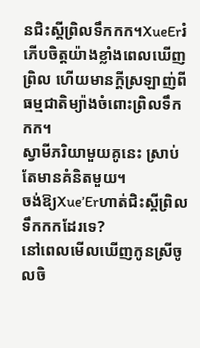នជិះស្គីព្រិលទឹកកក។XueErរំភើបចិត្តយ៉ាងខ្លាំងពេលឃើញព្រិល ហើយមានក្តីស្រឡាញ់ពីធម្មជាតិម្យ៉ាងចំពោះព្រិលទឹកកក។
ស្វាមីភរិយាមួយគូនេះ ស្រាប់តែមានគំនិតមួយ។
ចង់ឱ្យXue’Erហាត់ជិះស្គីព្រិលទឹកកកដែរទេ?
នៅពេលមើលឃើញកូនស្រីចូលចិ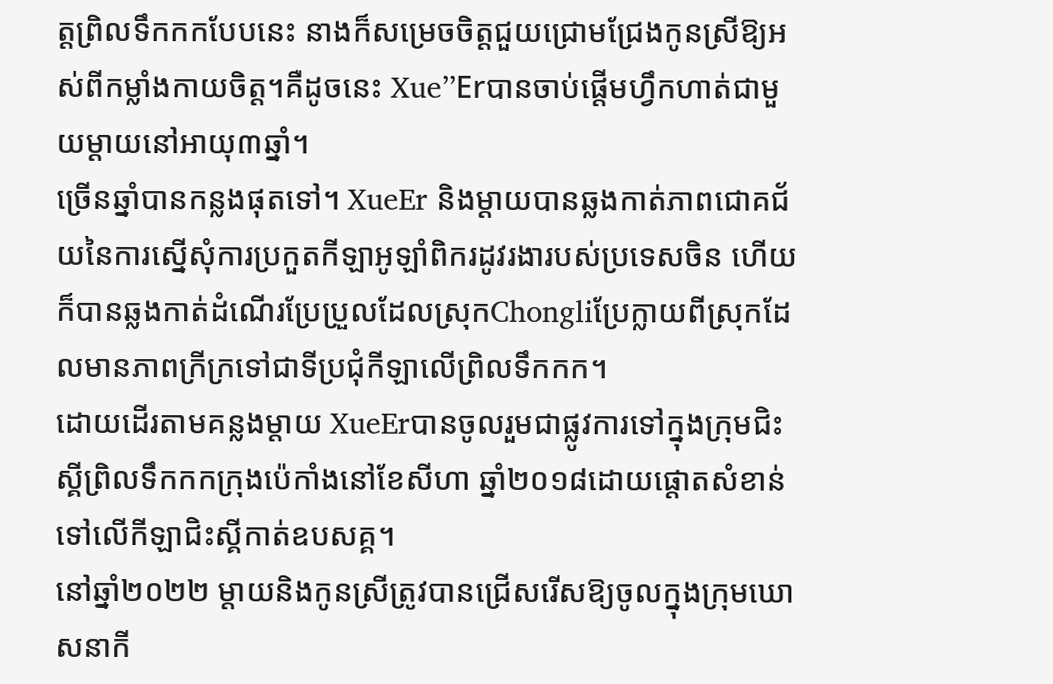ត្តព្រិលទឹកកកបែបនេះ នាងក៏សម្រេចចិត្តជួយជ្រោមជ្រែងកូនស្រីឱ្យអស់ពីកម្លាំងកាយចិត្ត។គឺដូចនេះ Xue’’Erបានចាប់ផ្តើមហ្វឹកហាត់ជាមួយម្តាយនៅអាយុ៣ឆ្នាំ។
ច្រើនឆ្នាំបានកន្លងផុតទៅ។ XueEr និងម្ដាយបានឆ្លងកាត់ភាពជោគជ័យនៃការស្នើសុំការប្រកួតកីឡាអូឡាំពិករដូវរងារបស់ប្រទេសចិន ហើយក៏បានឆ្លងកាត់ដំណើរប្រែប្រួលដែលស្រុកChongliប្រែក្លាយពីស្រុកដែលមានភាពក្រីក្រទៅជាទីប្រជុំកីឡាលើព្រិលទឹកកក។
ដោយដើរតាមគន្លងម្តាយ XueErបានចូលរួមជាផ្លូវការទៅក្នុងក្រុមជិះស្គីព្រិលទឹកកកក្រុងប៉េកាំងនៅខែសីហា ឆ្នាំ២០១៨ដោយផ្តោតសំខាន់ទៅលើកីឡាជិះស្គីកាត់ឧបសគ្គ។
នៅឆ្នាំ២០២២ ម្តាយនិងកូនស្រីត្រូវបានជ្រើសរើសឱ្យចូលក្នុងក្រុមឃោសនាកី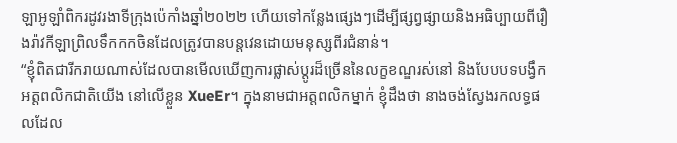ឡាអូឡាំពិករដូវរងាទីក្រុងប៉េកាំងឆ្នាំ២០២២ ហើយទៅកន្លែងផ្សេងៗដើម្បីផ្សព្វផ្សាយនិងអធិប្បាយពីរឿងរ៉ាវកីឡាព្រិលទឹកកកចិនដែលត្រូវបានបន្តវេនដោយមនុស្សពីរជំនាន់។
“ខ្ញុំពិតជារីករាយណាស់ដែលបានមើលឃើញការផ្លាស់ប្ដូរដ៏ច្រើននៃលក្ខខណ្ឌរស់នៅ និងបែបបទបង្វឹកអត្តពលិកជាតិយើង នៅលើខ្លួន XueEr។ ក្នុងនាមជាអត្តពលិកម្នាក់ ខ្ញុំដឹងថា នាងចង់ស្វែងរកលទ្ធផលដែល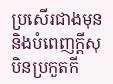ប្រសើរជាងមុន និងបំពេញក្តីសុបិនប្រកួតកី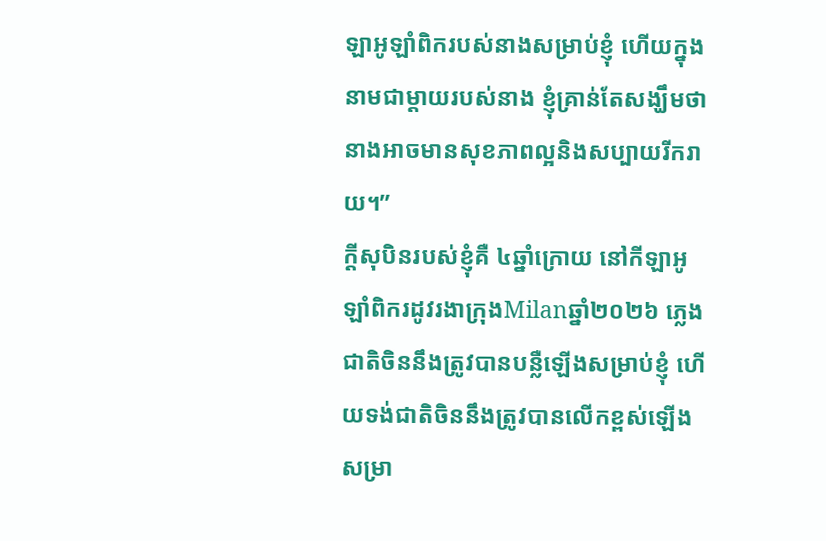ឡាអូឡាំពិករបស់នាងសម្រាប់ខ្ញុំ ហើយក្នុងនាមជាម្តាយរបស់នាង ខ្ញុំគ្រាន់តែសង្ឃឹមថា នាងអាចមានសុខភាពល្អនិងសប្បាយរីករាយ។”
ក្តីសុបិនរបស់ខ្ញុំគឺ ៤ឆ្នាំក្រោយ នៅកីឡាអូឡាំពិករដូវរងាក្រុងMilanឆ្នាំ២០២៦ ភ្លេងជាតិចិននឹងត្រូវបានបន្លឺឡើងសម្រាប់ខ្ញុំ ហើយទង់ជាតិចិននឹងត្រូវបានលើកខ្ពស់ឡើងសម្រា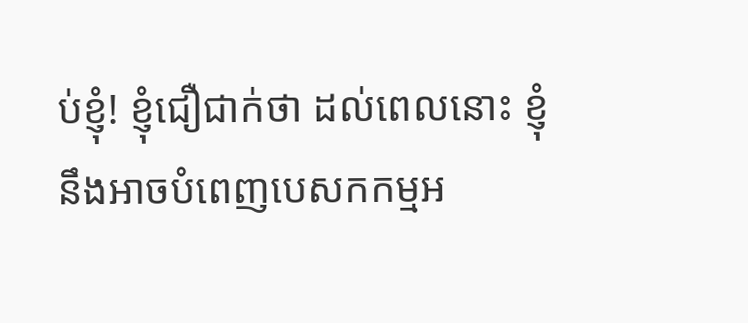ប់ខ្ញុំ! ខ្ញុំជឿជាក់ថា ដល់ពេលនោះ ខ្ញុំនឹងអាចបំពេញបេសកកម្មអ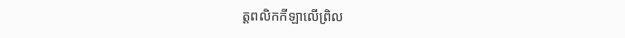ត្តពលិកកីឡាលើព្រិល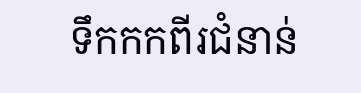ទឹកកកពីរជំនាន់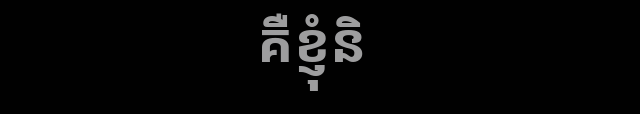គឺខ្ញុំនិ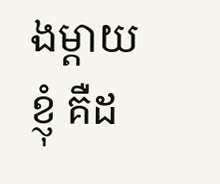ងម្ដាយខ្ញុំ គឺដ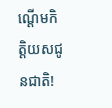ណ្ដើមកិត្តិយសជូនជាតិ!